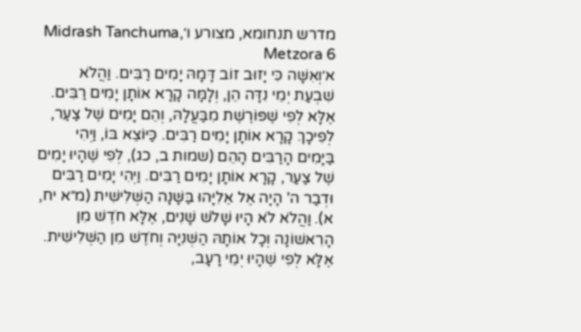מדרש תנחומא, מצורע ו׳Midrash Tanchuma, Metzora 6
א׳וְאִשָּׁה כִּי יָזוּב זוֹב דָּמָהּ יָמִים רַבִּים. וַהֲלֹא שִׁבְעַת יְמֵי נִדָּה הֵן, וְלָמָּה קָרָא אוֹתָן יָמִים רַבִּים. אֶלָּא לְפִי שֶׁפּוֹרֶשֶׁת מִבַּעֲלָהּ, וְהֵם יָמִים שֶׁל צַעַר, לְפִיכָךְ קָרָא אוֹתָן יָמִים רַבִּים. כַּיּוֹצֵא בּוֹ, וַיְהִי בַּיָּמִים הָרַבִּים הָהֵם (שמות ב, כג), לְפִי שֶׁהָיוּ יָמִים שֶׁל צַעַר, קָרָא אוֹתָן יָמִים רַבִּים. וַיְהִי יָמִים רַבִּים וּדְבַר ה' הָיָה אֶל אֵלִיָּהוּ בַּשָּׁנָה הַשְּׁלִישִׁית (מ״א יח, א). וַהֲלֹא לֹא הָיוּ שָׁלֹשׁ שָׁנִים, אֶלָּא חֹדֶשׁ מִן הָרִאשׁוֹנָה וְכָל אוֹתָהּ הַשְּׁנִיָּה וְחֹדֶשׁ מִן הַשְּׁלִישִׁית. אֶלָּא לְפִי שֶׁהָיוּ יְמֵי רָעָב,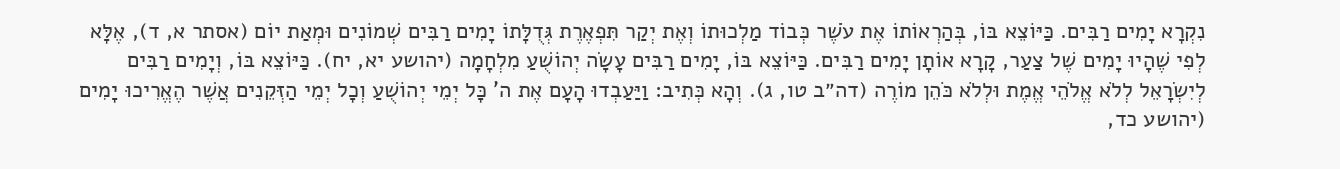נִקְרָא יָמִים רַבִּים. כַּיּוֹצֵא בּוֹ, בְּהַרְאוֹתוֹ אֶת עֹשֶׁר כְּבוֹד מַלְכוּתוֹ וְאֶת יְקַר תִּפְאֶרֶת גְּדֻלָּתוֹ יָמִים רַבִּים שְׁמוֹנִים וּמְאַת יוֹם (אסתר א, ד), אֶלָּא לְפִי שֶׁהָיוּ יָמִים שֶׁל צַעַר, קָרָא אוֹתָן יָמִים רַבִּים. כַּיּוֹצֵא בּוֹ, יָמִים רַבִּים עָשָׂה יְהוֹשֻׁעַ מִלְחָמָה (יהושע יא, יח). כַּיּוֹצֵא בּוֹ, וְיָמִים רַבִּים לְיִשְׂרָאֵל לְלֹא אֱלֹהֵי אֱמֶת וּלְלֹא כֹּהֵן מוֹרֶה (דה״ב טו, ג). וְהָא כְּתִיב: וַיַּעַבְדוּ הָעָם אֶת ה' כָּל יְמֵי יְהוֹשֻׁעַ וְכָל יְמֵי הַזְּקֵנִים אֲשֶׁר הֶאֱרִיכוּ יָמִים (יהושע כד,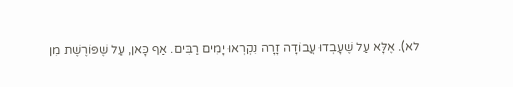לא). אֶלָּא עַל שֶׁעָבְדוּ עֲבוֹדָה זָרָה נִקְרְאוּ יָמִים רַבִּים. אַף כָּאן, עַל שֶׁפּוֹרֶשֶׁת מִן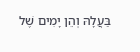בַּעֲלָהּ וְהֵן יָמִים שֶׁל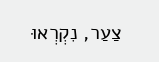צַעַר, נִקְרְאוּ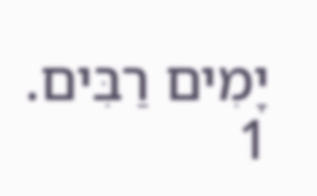יָמִים רַבִּים.
1